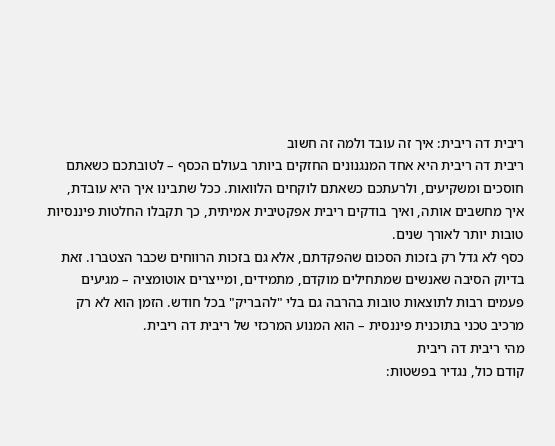ריבית דה ריבית: איך זה עובד ולמה זה חשוב
ריבית דה ריבית היא אחד המנגנונים החזקים ביותר בעולם הכסף – לטובתכם כשאתם חוסכים ומשקיעים, ולרעתכם כשאתם לוקחים הלוואות. ככל שתבינו איך היא עובדת, איך מחשבים אותה, ואיך בודקים ריבית אפקטיבית אמיתית, כך תקבלו החלטות פיננסיות טובות יותר לאורך שנים.
כסף לא גדל רק בזכות הסכום שהפקדתם, אלא גם בזכות הרווחים שכבר הצטברו. זאת בדיוק הסיבה שאנשים שמתחילים מוקדם, מתמידים, ומייצרים אוטומציה – מגיעים פעמים רבות לתוצאות טובות בהרבה גם בלי "להבריק" בכל חודש. הזמן הוא לא רק מרכיב טכני בתוכנית פיננסית – הוא המנוע המרכזי של ריבית דה ריבית.
מהי ריבית דה ריבית
קודם כול, נגדיר בפשטות: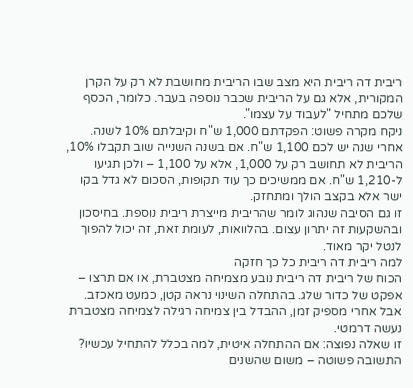ריבית דה ריבית היא מצב שבו הריבית מחושבת לא רק על הקרן המקורית, אלא גם על הריבית שכבר נוספה בעבר. כלומר, הכסף שלכם מתחיל "לעבוד על עצמו".
ניקח מקרה פשוט: הפקדתם 1,000 ש"ח וקיבלתם 10% לשנה. אחרי שנה יש לכם 1,100 ש"ח. אם בשנה השנייה שוב תקבלו 10%, הריבית לא תחושב רק על 1,000, אלא על 1,100 – ולכן תגיעו ל-1,210 ש"ח. אם ממשיכים כך עוד תקופות, הסכום לא גדל בקו ישר אלא בקצב הולך ומתחזק.
זו גם הסיבה שנהוג לומר שהריבית מייצרת ריבית נוספת. בחיסכון ובהשקעות זה יתרון עצום. בהלוואות, לעומת זאת, זה יכול להפוך לנטל יקר מאוד.
למה ריבית דה ריבית כל כך חזקה
הכוח של ריבית דה ריבית נובע מצמיחה מצטברת, או אם תרצו – אפקט של כדור שלג. בהתחלה השינוי נראה קטן, כמעט מאכזב. אבל אחרי מספיק זמן, ההבדל בין צמיחה רגילה לצמיחה מצטברת נעשה דרמטי.
זו שאלה נפוצה: אם ההתחלה איטית, למה בכלל להתחיל עכשיו? התשובה פשוטה – משום שהשנים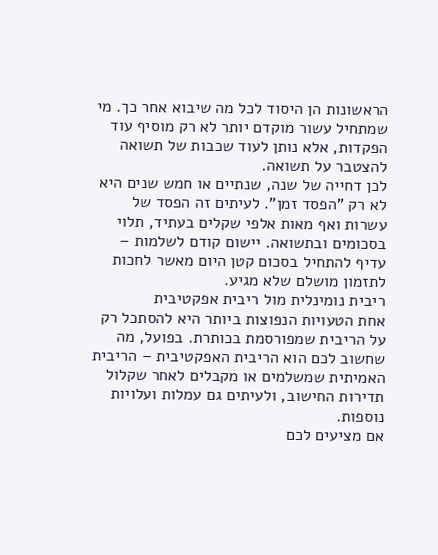הראשונות הן היסוד לכל מה שיבוא אחר כך. מי שמתחיל עשור מוקדם יותר לא רק מוסיף עוד הפקדות, אלא נותן לעוד שכבות של תשואה להצטבר על תשואה.
לכן דחייה של שנה, שנתיים או חמש שנים היא לא רק "הפסד זמן". לעיתים זה הפסד של עשרות ואף מאות אלפי שקלים בעתיד, תלוי בסכומים ובתשואה. יישום קודם לשלמות – עדיף להתחיל בסכום קטן היום מאשר לחכות לתזמון מושלם שלא מגיע.
ריבית נומינלית מול ריבית אפקטיבית
אחת הטעויות הנפוצות ביותר היא להסתכל רק על הריבית שמפורסמת בכותרת. בפועל, מה שחשוב לכם הוא הריבית האפקטיבית – הריבית האמיתית שמשלמים או מקבלים לאחר שקלול תדירות החישוב, ולעיתים גם עמלות ועלויות נוספות.
אם מציעים לכם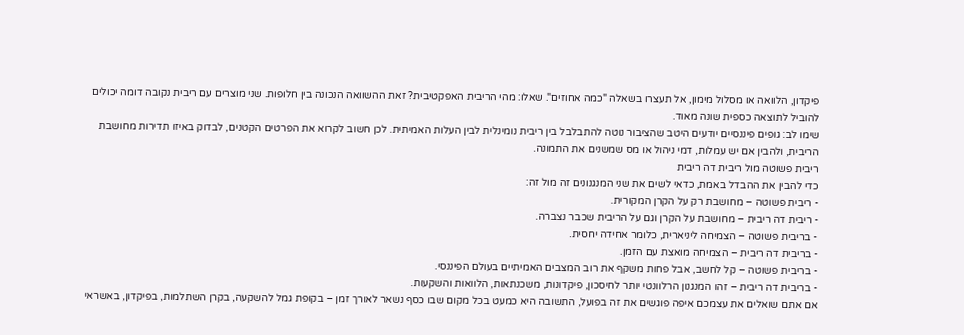פיקדון, הלוואה או מסלול מימון, אל תעצרו בשאלה "כמה אחוזים". שאלו: מהי הריבית האפקטיבית? זאת ההשוואה הנכונה בין חלופות. שני מוצרים עם ריבית נקובה דומה יכולים להוביל לתוצאה כספית שונה מאוד.
שימו לב: גופים פיננסיים יודעים היטב שהציבור נוטה להתבלבל בין ריבית נומינלית לבין העלות האמיתית. לכן חשוב לקרוא את הפרטים הקטנים, לבדוק באיזו תדירות מחושבת הריבית, ולהבין אם יש עמלות, דמי ניהול או מס שמשנים את התמונה.
ריבית פשוטה מול ריבית דה ריבית
כדי להבין את ההבדל באמת, כדאי לשים את שני המנגנונים זה מול זה:
- ריבית פשוטה – מחושבת רק על הקרן המקורית.
- ריבית דה ריבית – מחושבת על הקרן וגם על הריבית שכבר נצברה.
- בריבית פשוטה – הצמיחה ליניארית, כלומר אחידה יחסית.
- בריבית דה ריבית – הצמיחה מואצת עם הזמן.
- בריבית פשוטה – קל לחשב, אבל פחות משקף את רוב המצבים האמיתיים בעולם הפיננסי.
- בריבית דה ריבית – זהו המנגנון הרלוונטי יותר לחיסכון, פיקדונות, משכנתאות, הלוואות והשקעות.
אם אתם שואלים את עצמכם איפה פוגשים את זה בפועל, התשובה היא כמעט בכל מקום שבו כסף נשאר לאורך זמן – בקופת גמל להשקעה, בקרן השתלמות, בפיקדון, באשראי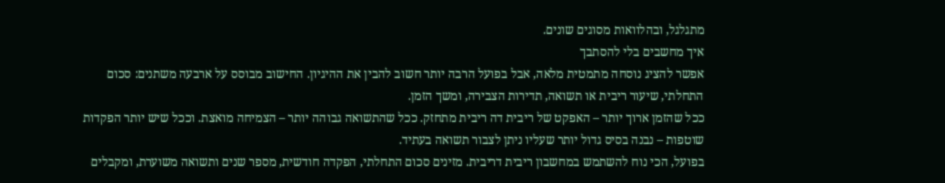מתגלגל, ובהלוואות מסוגים שונים.
איך מחשבים בלי להסתבך
אפשר להציג נוסחה מתמטית מלאה, אבל בפועל הרבה יותר חשוב להבין את ההיגיון. החישוב מבוסס על ארבעה משתנים: סכום התחלתי, שיעור ריבית או תשואה, תדירות הצבירה, ומשך הזמן.
ככל שהזמן ארוך יותר – האפקט של ריבית דה ריבית מתחזק. ככל שהתשואה גבוהה יותר – הצמיחה מואצת. וככל שיש יותר הפקדות שוטפות – נבנה בסיס גדול יותר שעליו ניתן לצבור תשואה בעתיד.
בפועל, הכי נוח להשתמש במחשבון ריבית דריבית. מזינים סכום התחלתי, הפקדה חודשית, מספר שנים ותשואה משוערת, ומקבלים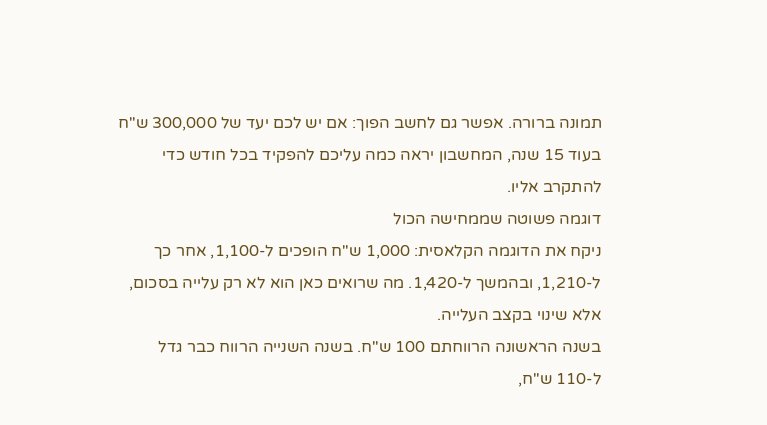תמונה ברורה. אפשר גם לחשב הפוך: אם יש לכם יעד של 300,000 ש"ח בעוד 15 שנה, המחשבון יראה כמה עליכם להפקיד בכל חודש כדי להתקרב אליו.
דוגמה פשוטה שממחישה הכול
ניקח את הדוגמה הקלאסית: 1,000 ש"ח הופכים ל-1,100, אחר כך ל-1,210, ובהמשך ל-1,420. מה שרואים כאן הוא לא רק עלייה בסכום, אלא שינוי בקצב העלייה.
בשנה הראשונה הרווחתם 100 ש"ח. בשנה השנייה הרווח כבר גדל ל-110 ש"ח,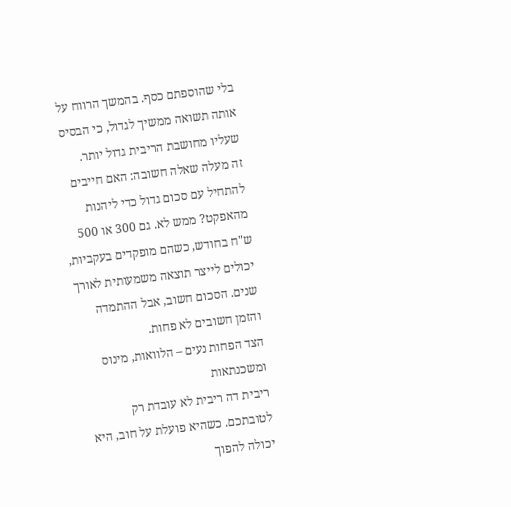בלי שהוספתם כסף. בהמשך הרווח על אותה תשואה ממשיך לגדול, כי הבסיס שעליו מחושבת הריבית גדול יותר.
זה מעלה שאלה חשובה: האם חייבים להתחיל עם סכום גדול כדי ליהנות מהאפקט? ממש לא. גם 300 או 500 ש"ח בחודש, כשהם מופקדים בעקביות, יכולים לייצר תוצאה משמעותית לאורך שנים. הסכום חשוב, אבל ההתמדה והזמן חשובים לא פחות.
הצד הפחות נעים – הלוואות, מינוס ומשכנתאות
ריבית דה ריבית לא עובדת רק לטובתכם. כשהיא פועלת על חוב, היא יכולה להפוך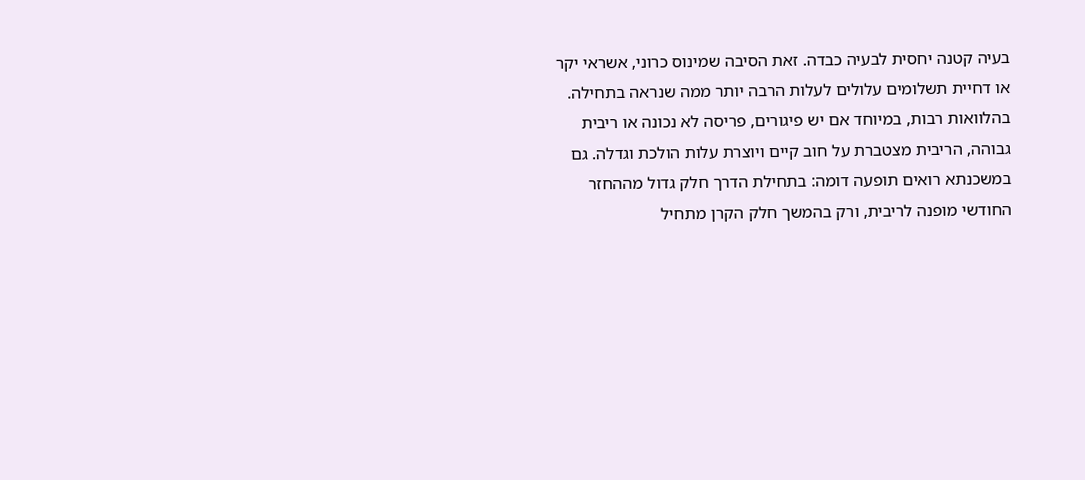בעיה קטנה יחסית לבעיה כבדה. זאת הסיבה שמינוס כרוני, אשראי יקר או דחיית תשלומים עלולים לעלות הרבה יותר ממה שנראה בתחילה.
בהלוואות רבות, במיוחד אם יש פיגורים, פריסה לא נכונה או ריבית גבוהה, הריבית מצטברת על חוב קיים ויוצרת עלות הולכת וגדלה. גם במשכנתא רואים תופעה דומה: בתחילת הדרך חלק גדול מההחזר החודשי מופנה לריבית, ורק בהמשך חלק הקרן מתחיל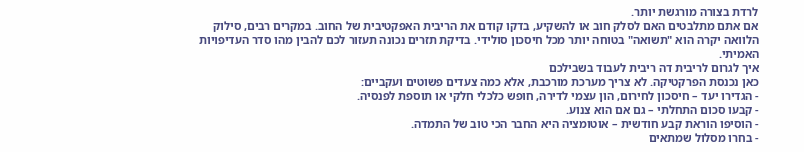לרדת בצורה מורגשת יותר.
אם אתם מתלבטים האם לסלק חוב או להשקיע, בדקו קודם את הריבית האפקטיבית של החוב. במקרים רבים, סילוק הלוואה יקרה הוא "תשואה" בטוחה יותר מכל חיסכון סולידי. בדיקת תזרים נכונה תעזור לכם להבין מהו סדר העדיפויות האמיתי.
איך לגרום לריבית דה ריבית לעבוד בשבילכם
כאן נכנסת הפרקטיקה. לא צריך מערכת מורכבת, אלא כמה צעדים פשוטים ועקביים:
- הגדירו יעד – חיסכון לחירום, הון עצמי לדירה, חופש כלכלי חלקי או תוספת לפנסיה.
- קבעו סכום התחלתי – גם אם הוא צנוע.
- הוסיפו הוראת קבע חודשית – אוטומציה היא החבר הכי טוב של התמדה.
- בחרו מסלול שמתאים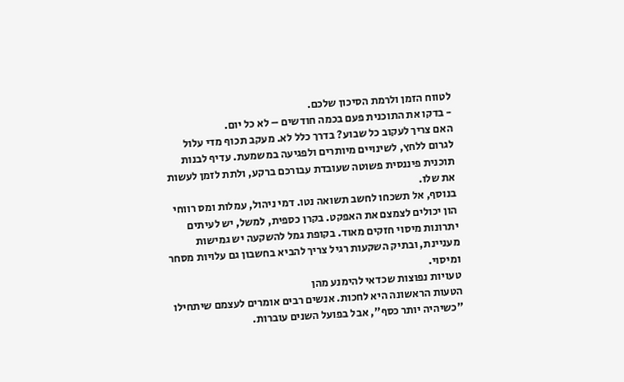לטווח הזמן ולרמת הסיכון שלכם.
- בדקו את התוכנית פעם בכמה חודשים – לא כל יום.
האם צריך לעקוב כל שבוע? בדרך כלל לא. מעקב תכוף מדי עלול לגרום ללחץ, לשינויים מיותרים ולפגיעה במשמעת. עדיף לבנות תוכנית פיננסית פשוטה שעובדת עבורכם ברקע, ולתת לזמן לעשות את שלו.
בנוסף, אל תשכחו לחשב תשואה נטו. דמי ניהול, עמלות ומס רווחי הון יכולים לצמצם את האפקט. בקרן כספית, למשל, יש לעיתים יתרונות מיסוי חזקים מאוד. בקופת גמל להשקעה יש גמישות מעניינת, ובתיק השקעות רגיל צריך להביא בחשבון גם עלויות מסחר ומיסוי.
טעויות נפוצות שכדאי להימנע מהן
הטעות הראשונה היא לחכות. אנשים רבים אומרים לעצמם שיתחילו "כשיהיה יותר כסף", אבל בפועל השנים עוברות.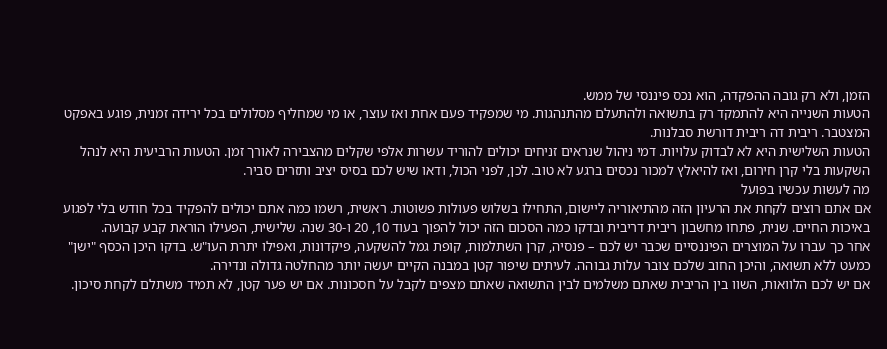הזמן, ולא רק גובה ההפקדה, הוא נכס פיננסי של ממש.
הטעות השנייה היא להתמקד רק בתשואה ולהתעלם מהתנהגות. מי שמפקיד פעם אחת ואז עוצר, או מי שמחליף מסלולים בכל ירידה זמנית, פוגע באפקט המצטבר. ריבית דה ריבית דורשת סבלנות.
הטעות השלישית היא לא לבדוק עלויות. דמי ניהול שנראים זניחים יכולים להוריד עשרות אלפי שקלים מהצבירה לאורך זמן. הטעות הרביעית היא לנהל השקעות בלי קרן חירום, ואז להיאלץ למכור נכסים ברגע לא טוב. לכן, לפני הכול, ודאו שיש לכם בסיס יציב ותזרים סביר.
מה לעשות עכשיו בפועל
אם אתם רוצים לקחת את הרעיון הזה מהתיאוריה ליישום, התחילו בשלוש פעולות פשוטות. ראשית, רשמו כמה אתם יכולים להפקיד בכל חודש בלי לפגוע באיכות החיים. שנית, פתחו מחשבון ריבית דריבית ובדקו כמה הסכום הזה יכול להפוך בעוד 10, 20 ו-30 שנה. שלישית, הפעילו הוראת קבע קבועה.
אחר כך עברו על המוצרים הפיננסיים שכבר יש לכם – פנסיה, קרן השתלמות, קופת גמל להשקעה, פיקדונות, ואפילו יתרת העו"ש. בדקו היכן הכסף "ישן" כמעט ללא תשואה, והיכן החוב שלכם צובר עלות גבוהה. לעיתים שיפור קטן במבנה הקיים יעשה יותר מהחלטה גדולה ונדירה.
אם יש לכם הלוואות, השוו בין הריבית שאתם משלמים לבין התשואה שאתם מצפים לקבל על חסכונות. אם יש פער קטן, לא תמיד משתלם לקחת סיכון.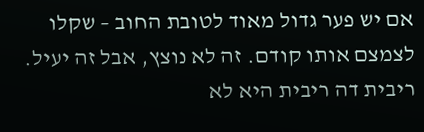אם יש פער גדול מאוד לטובת החוב – שקלו לצמצם אותו קודם. זה לא נוצץ, אבל זה יעיל.
ריבית דה ריבית היא לא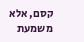קסם, אלא משמעת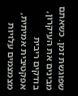שפוגשת זמן. כשאתם מבינים את העיקרון, בודקים ריבית אפקטיבית אמיתית, מצמצמים עלויות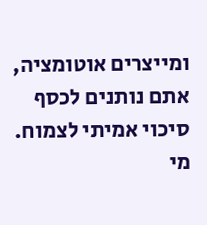ומייצרים אוטומציה, אתם נותנים לכסף סיכוי אמיתי לצמוח. מי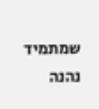שמתמיד נהנה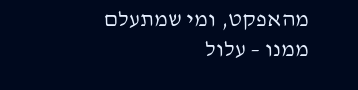מהאפקט, ומי שמתעלם ממנו – עלול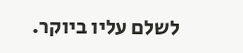לשלם עליו ביוקר.